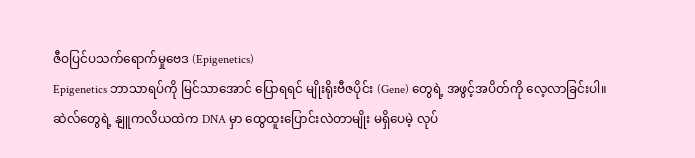ဇီဝပြင်ပသက်ရောက်မှုဗေဒ (Epigenetics)
Epigenetics ဘာသာရပ်ကို မြင်သာအောင် ပြောရရင် မျိုးရိုးဗီဇပိုင်း (Gene) တွေရဲ့ အဖွင့်အပိတ်ကို လေ့လာခြင်းပါ။ ဆဲလ်တွေရဲ့ နျူကလိယထဲက DNA မှာ ထွေထူးပြောင်းလဲတာမျိုး မရှိပေမဲ့ လုပ်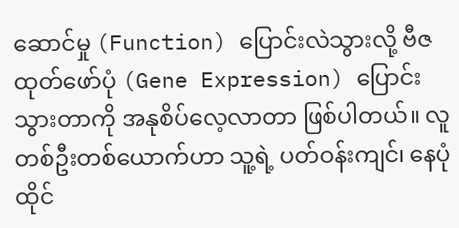ဆောင်မှု (Function) ပြောင်းလဲသွားလို့ ဗီဇထုတ်ဖော်ပုံ (Gene Expression) ပြောင်းသွားတာကို အနုစိပ်လေ့လာတာ ဖြစ်ပါတယ်။ လူတစ်ဦးတစ်ယောက်ဟာ သူ့ရဲ့ ပတ်ဝန်းကျင်၊ နေပုံထိုင်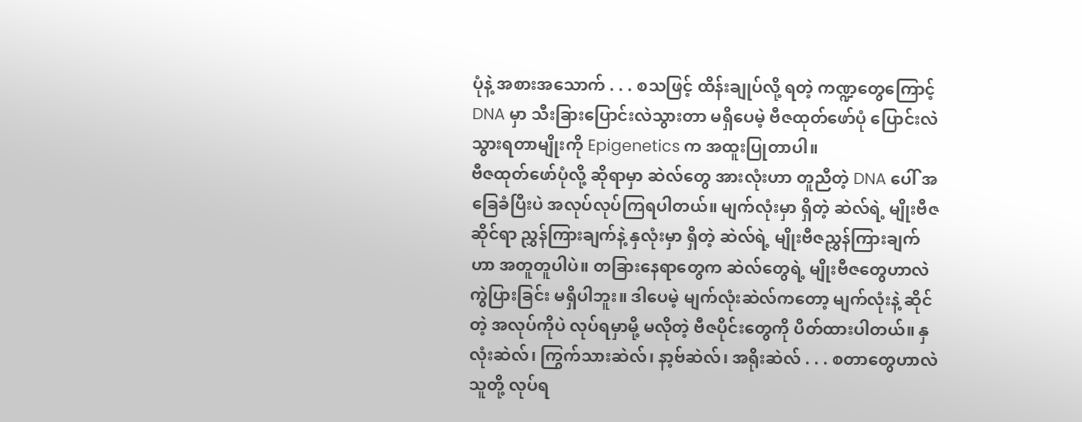ပုံနဲ့ အစားအသောက် . . . စသဖြင့် ထိန်းချုပ်လို့ ရတဲ့ ကဏ္ဍတွေကြောင့် DNA မှာ သီးခြားပြောင်းလဲသွားတာ မရှိပေမဲ့ ဗီဇထုတ်ဖော်ပုံ ပြောင်းလဲသွားရတာမျိုးကို Epigenetics က အထူးပြုတာပါ။
ဗီဇထုတ်ဖော်ပုံလို့ ဆိုရာမှာ ဆဲလ်တွေ အားလုံးဟာ တူညီတဲ့ DNA ပေါ် အခြေခံပြီးပဲ အလုပ်လုပ်ကြရပါတယ်။ မျက်လုံးမှာ ရှိတဲ့ ဆဲလ်ရဲ့ မျိုးဗီဇဆိုင်ရာ ညွှန်ကြားချက်နဲ့ နှလုံးမှာ ရှိတဲ့ ဆဲလ်ရဲ့ မျိုးဗီဇညွှန်ကြားချက်ဟာ အတူတူပါပဲ။ တခြားနေရာတွေက ဆဲလ်တွေရဲ့ မျိုးဗီဇတွေဟာလဲ ကွဲပြားခြင်း မရှိပါဘူး။ ဒါပေမဲ့ မျက်လုံးဆဲလ်ကတော့ မျက်လုံးနဲ့ ဆိုင်တဲ့ အလုပ်ကိုပဲ လုပ်ရမှာမို့ မလိုတဲ့ ဗီဇပိုင်းတွေကို ပိတ်ထားပါတယ်။ နှလုံးဆဲလ်၊ ကြွက်သားဆဲလ်၊ နာ့ဗ်ဆဲလ်၊ အရိုးဆဲလ် . . . စတာတွေဟာလဲ သူတို့ လုပ်ရ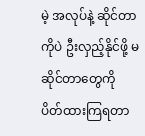မဲ့ အလုပ်နဲ့ ဆိုင်တာကိုပဲ ဦးလှည့်နိုင်ဖို့ မဆိုင်တာတွေကို ပိတ်ထားကြရတာ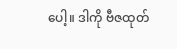ပေါ့။ ဒါကို ဗီဇထုတ်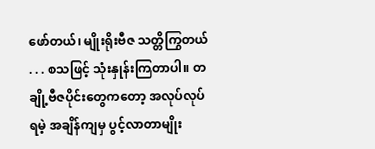ဖော်တယ်၊ မျိုးရိုးဗီဇ သတ္တိကြွတယ် . . . စသဖြင့် သုံးနှုန်းကြတာပါ။ တချို့ဗီဇပိုင်းတွေကတော့ အလုပ်လုပ်ရမဲ့ အချိန်ကျမှ ပွင့်လာတာမျိုး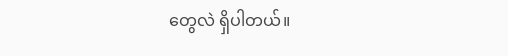တွေလဲ ရှိပါတယ်။